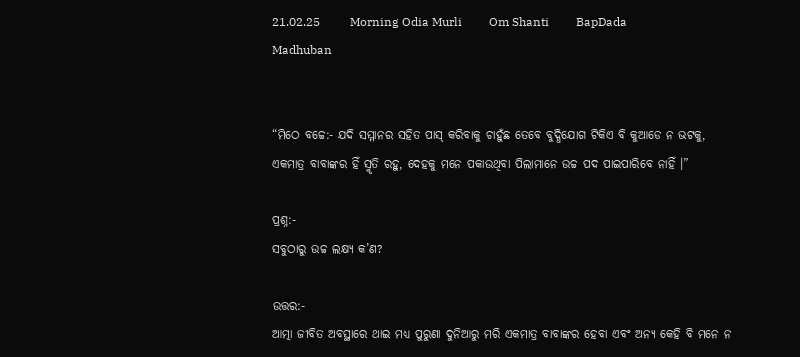21.02.25          Morning Odia Murli         Om Shanti         BapDada       Madhuban


“ମିଠେ ବଚ୍ଚେ:- ଯଦି ସମ୍ମାନର ସହିତ ପାସ୍ କରିବାକୁ ଚାହୁଁଛ ତେବେ ବୁଦ୍ଧିଯୋଗ ଟିକିଏ ବି କୁଆଡେ ନ ଭଟକୁ, ଏକମାତ୍ର ବାବାଙ୍କର ହିଁ ସ୍ମୃତି ରହୁ, ଦେହକୁ ମନେ ପକାଉଥିବା ପିଲାମାନେ ଉଚ୍ଚ ପଦ ପାଇପାରିବେ ନାହିଁ ।”

ପ୍ରଶ୍ନ:-
ସବୁଠାରୁ ଉଚ୍ଚ ଲକ୍ଷ୍ୟ କ’ଣ?

ଉତ୍ତର:-
ଆତ୍ମା ଜୀବିତ ଅବସ୍ଥାରେ ଥାଇ ମଧ୍ୟ ପୁରୁଣା ଦୁନିଆରୁ ମରି ଏକମାତ୍ର ବାବାଙ୍କର ହେବା ଏବଂ ଅନ୍ୟ କେହି ବି ମନେ ନ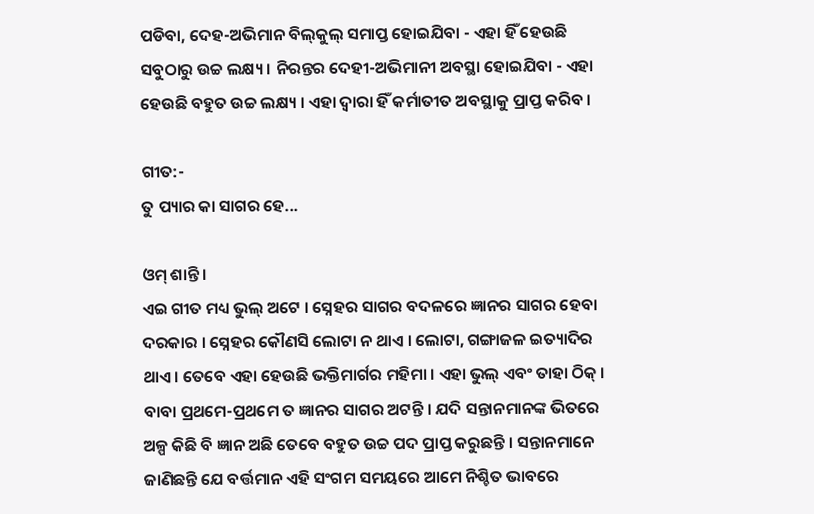ପଡିବା, ଦେହ-ଅଭିମାନ ବିଲ୍‌କୁଲ୍ ସମାପ୍ତ ହୋଇଯିବା - ଏହା ହିଁ ହେଉଛି ସବୁଠାରୁ ଉଚ୍ଚ ଲକ୍ଷ୍ୟ । ନିରନ୍ତର ଦେହୀ-ଅଭିମାନୀ ଅବସ୍ଥା ହୋଇଯିବା - ଏହା ହେଉଛି ବହୁତ ଉଚ୍ଚ ଲକ୍ଷ୍ୟ । ଏହା ଦ୍ୱାରା ହିଁ କର୍ମାତୀତ ଅବସ୍ଥାକୁ ପ୍ରାପ୍ତ କରିବ ।

ଗୀତ:-
ତୁ ପ୍ୟାର କା ସାଗର ହେ...

ଓମ୍ ଶାନ୍ତି ।
ଏଇ ଗୀତ ମଧ୍ୟ ଭୁଲ୍ ଅଟେ । ସ୍ନେହର ସାଗର ବଦଳରେ ଜ୍ଞାନର ସାଗର ହେବା ଦରକାର । ସ୍ନେହର କୌଣସି ଲୋଟା ନ ଥାଏ । ଲୋଟା, ଗଙ୍ଗାଜଳ ଇତ୍ୟାଦିର ଥାଏ । ତେବେ ଏହା ହେଉଛି ଭକ୍ତିମାର୍ଗର ମହିମା । ଏହା ଭୁଲ୍ ଏବଂ ତାହା ଠିକ୍ । ବାବା ପ୍ରଥମେ-ପ୍ରଥମେ ତ ଜ୍ଞାନର ସାଗର ଅଟନ୍ତି । ଯଦି ସନ୍ତାନମାନଙ୍କ ଭିତରେ ଅଳ୍ପ କିଛି ବି ଜ୍ଞାନ ଅଛି ତେବେ ବହୁତ ଉଚ୍ଚ ପଦ ପ୍ରାପ୍ତ କରୁଛନ୍ତି । ସନ୍ତାନମାନେ ଜାଣିଛନ୍ତି ଯେ ବର୍ତ୍ତମାନ ଏହି ସଂଗମ ସମୟରେ ଆମେ ନିଶ୍ଚିତ ଭାବରେ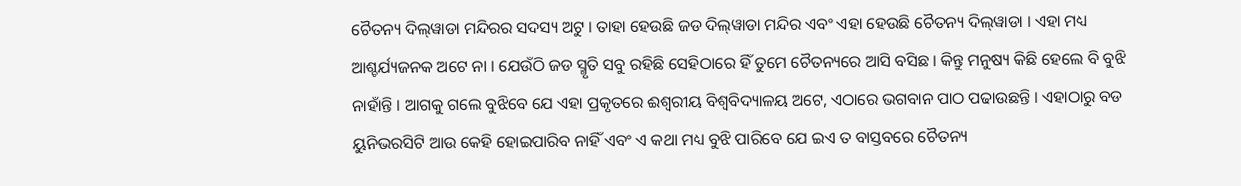ଚୈତନ୍ୟ ଦିଲ୍‌ୱାଡା ମନ୍ଦିରର ସଦସ୍ୟ ଅଟୁ । ତାହା ହେଉଛି ଜଡ ଦିଲ୍‌ୱାଡା ମନ୍ଦିର ଏବଂ ଏହା ହେଉଛି ଚୈତନ୍ୟ ଦିଲ୍‌ୱାଡା । ଏହା ମଧ୍ୟ ଆଶ୍ଚର୍ଯ୍ୟଜନକ ଅଟେ ନା । ଯେଉଁଠି ଜଡ ସ୍ମୃତି ସବୁ ରହିଛି ସେହିଠାରେ ହିଁ ତୁମେ ଚୈତନ୍ୟରେ ଆସି ବସିଛ । କିନ୍ତୁ ମନୁଷ୍ୟ କିଛି ହେଲେ ବି ବୁଝି ନାହାଁନ୍ତି । ଆଗକୁ ଗଲେ ବୁଝିବେ ଯେ ଏହା ପ୍ରକୃତରେ ଈଶ୍ୱରୀୟ ବିଶ୍ୱବିଦ୍ୟାଳୟ ଅଟେ, ଏଠାରେ ଭଗବାନ ପାଠ ପଢାଉଛନ୍ତି । ଏହାଠାରୁ ବଡ ୟୁନିଭରସିଟି ଆଉ କେହି ହୋଇପାରିବ ନାହିଁ ଏବଂ ଏ କଥା ମଧ୍ୟ ବୁଝି ପାରିବେ ଯେ ଇଏ ତ ବାସ୍ତବରେ ଚୈତନ୍ୟ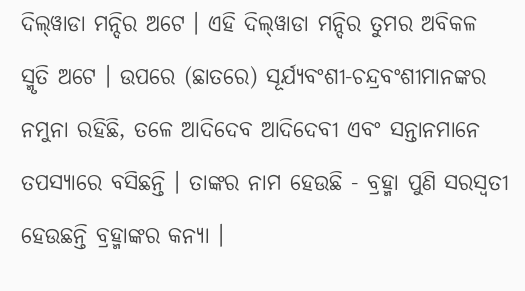ଦିଲ୍‌ୱାଡା ମନ୍ଦିର ଅଟେ । ଏହି ଦିଲ୍‌ୱାଡା ମନ୍ଦିର ତୁମର ଅବିକଳ ସ୍ମୃତି ଅଟେ । ଉପରେ (ଛାତରେ) ସୂର୍ଯ୍ୟବଂଶୀ-ଚନ୍ଦ୍ରବଂଶୀମାନଙ୍କର ନମୁନା ରହିଛି, ତଳେ ଆଦିଦେବ ଆଦିଦେବୀ ଏବଂ ସନ୍ତାନମାନେ ତପସ୍ୟାରେ ବସିଛନ୍ତି । ତାଙ୍କର ନାମ ହେଉଛି - ବ୍ରହ୍ମା ପୁଣି ସରସ୍ୱତୀ ହେଉଛନ୍ତି ବ୍ରହ୍ମାଙ୍କର କନ୍ୟା ।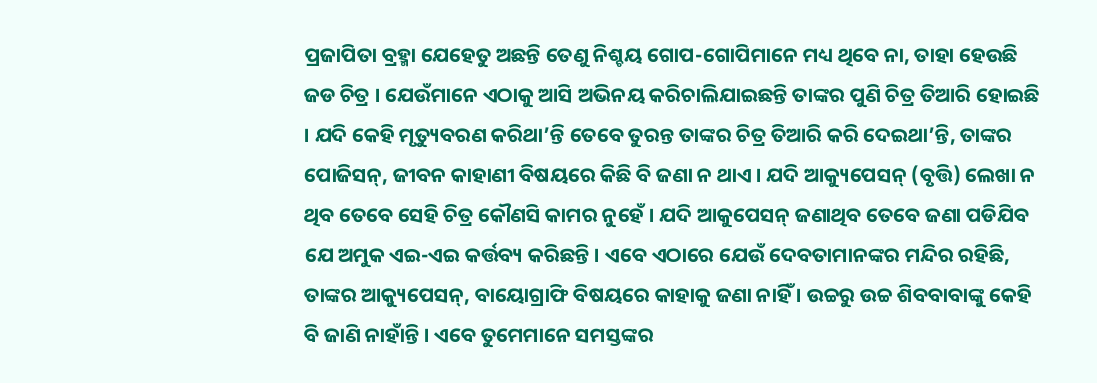ପ୍ରଜାପିତା ବ୍ରହ୍ମା ଯେହେତୁ ଅଛନ୍ତି ତେଣୁ ନିଶ୍ଚୟ ଗୋପ-ଗୋପିମାନେ ମଧ୍ୟ ଥିବେ ନା, ତାହା ହେଉଛି ଜଡ ଚିତ୍ର । ଯେଉଁମାନେ ଏଠାକୁ ଆସି ଅଭିନୟ କରିଚାଲିଯାଇଛନ୍ତି ତାଙ୍କର ପୁଣି ଚିତ୍ର ତିଆରି ହୋଇଛି । ଯଦି କେହି ମୃତ୍ୟୁବରଣ କରିଥା’ନ୍ତି ତେବେ ତୁରନ୍ତ ତାଙ୍କର ଚିତ୍ର ତିଆରି କରି ଦେଇଥା’ନ୍ତି, ତାଙ୍କର ପୋଜିସନ୍‌, ଜୀବନ କାହାଣୀ ବିଷୟରେ କିଛି ବି ଜଣା ନ ଥାଏ । ଯଦି ଆକ୍ୟୁପେସନ୍ (ବୃତ୍ତି) ଲେଖା ନ ଥିବ ତେବେ ସେହି ଚିତ୍ର କୌଣସି କାମର ନୁହେଁ । ଯଦି ଆକୁପେସନ୍ ଜଣାଥିବ ତେବେ ଜଣା ପଡିଯିବ ଯେ ଅମୁକ ଏଇ-ଏଇ କର୍ତ୍ତବ୍ୟ କରିଛନ୍ତି । ଏବେ ଏଠାରେ ଯେଉଁ ଦେବତାମାନଙ୍କର ମନ୍ଦିର ରହିଛି, ତାଙ୍କର ଆକ୍ୟୁପେସନ୍‌, ବାୟୋଗ୍ରାଫି ବିଷୟରେ କାହାକୁ ଜଣା ନାହିଁ । ଉଚ୍ଚରୁ ଉଚ୍ଚ ଶିବବାବାଙ୍କୁ କେହି ବି ଜାଣି ନାହାଁନ୍ତି । ଏବେ ତୁମେମାନେ ସମସ୍ତଙ୍କର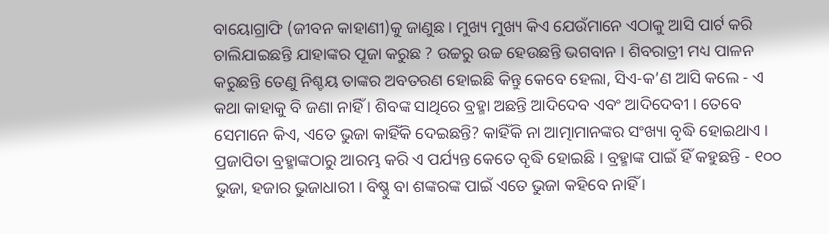ବାୟୋଗ୍ରାଫି (ଜୀବନ କାହାଣୀ)କୁ ଜାଣୁଛ । ମୁଖ୍ୟ ମୁଖ୍ୟ କିଏ ଯେଉଁମାନେ ଏଠାକୁ ଆସି ପାର୍ଟ କରି ଚାଲିଯାଇଛନ୍ତି ଯାହାଙ୍କର ପୂଜା କରୁଛ ? ଉଚ୍ଚରୁ ଉଚ୍ଚ ହେଉଛନ୍ତି ଭଗବାନ । ଶିବରାତ୍ରୀ ମଧ୍ୟ ପାଳନ କରୁଛନ୍ତି ତେଣୁ ନିଶ୍ଚୟ ତାଙ୍କର ଅବତରଣ ହୋଇଛି କିନ୍ତୁ କେବେ ହେଲା, ସିଏ-କ’ଣ ଆସି କଲେ - ଏ କଥା କାହାକୁ ବି ଜଣା ନାହିଁ । ଶିବଙ୍କ ସାଥିରେ ବ୍ରହ୍ମା ଅଛନ୍ତି ଆଦିଦେବ ଏବଂ ଆଦିଦେବୀ । ତେବେ ସେମାନେ କିଏ, ଏତେ ଭୁଜା କାହିଁକି ଦେଇଛନ୍ତି? କାହିଁକି ନା ଆତ୍ମାମାନଙ୍କର ସଂଖ୍ୟା ବୃଦ୍ଧି ହୋଇଥାଏ । ପ୍ରଜାପିତା ବ୍ରହ୍ମାଙ୍କଠାରୁ ଆରମ୍ଭ କରି ଏ ପର୍ଯ୍ୟନ୍ତ କେତେ ବୃଦ୍ଧି ହୋଇଛି । ବ୍ରହ୍ମାଙ୍କ ପାଇଁ ହିଁ କହୁଛନ୍ତି - ୧୦୦ ଭୁଜା, ହଜାର ଭୁଜାଧାରୀ । ବିଷ୍ଣୁ ବା ଶଙ୍କରଙ୍କ ପାଇଁ ଏତେ ଭୁଜା କହିବେ ନାହିଁ ।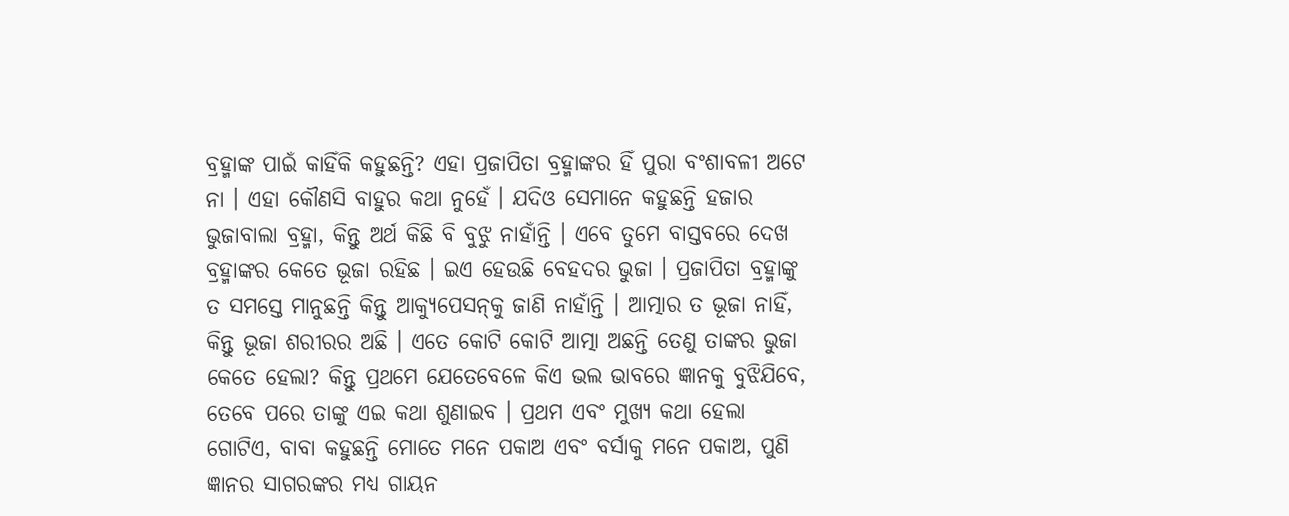ବ୍ରହ୍ମାଙ୍କ ପାଇଁ କାହିଁକି କହୁଛନ୍ତି? ଏହା ପ୍ରଜାପିତା ବ୍ରହ୍ମାଙ୍କର ହିଁ ପୁରା ବଂଶାବଳୀ ଅଟେ ନା । ଏହା କୌଣସି ବାହୁର କଥା ନୁହେଁ । ଯଦିଓ ସେମାନେ କହୁଛନ୍ତି ହଜାର ଭୁଜାବାଲା ବ୍ରହ୍ମା, କିନ୍ତୁ ଅର୍ଥ କିଛି ବି ବୁଝୁ ନାହାଁନ୍ତି । ଏବେ ତୁମେ ବାସ୍ତବରେ ଦେଖ ବ୍ରହ୍ମାଙ୍କର କେତେ ଭୂଜା ରହିଛ । ଇଏ ହେଉଛି ବେହଦର ଭୁଜା । ପ୍ରଜାପିତା ବ୍ରହ୍ମାଙ୍କୁ ତ ସମସ୍ତେ ମାନୁଛନ୍ତି କିନ୍ତୁ ଆକ୍ୟୁପେସନ୍‌କୁ ଜାଣି ନାହାଁନ୍ତି । ଆତ୍ମାର ତ ଭୂଜା ନାହିଁ, କିନ୍ତୁ ଭୂଜା ଶରୀରର ଅଛି । ଏତେ କୋଟି କୋଟି ଆତ୍ମା ଅଛନ୍ତି ତେଣୁ ତାଙ୍କର ଭୁଜା କେତେ ହେଲା? କିନ୍ତୁ ପ୍ରଥମେ ଯେତେବେଳେ କିଏ ଭଲ ଭାବରେ ଜ୍ଞାନକୁ ବୁଝିଯିବେ, ତେବେ ପରେ ତାଙ୍କୁ ଏଇ କଥା ଶୁଣାଇବ । ପ୍ରଥମ ଏବଂ ମୁଖ୍ୟ କଥା ହେଲା ଗୋଟିଏ, ବାବା କହୁଛନ୍ତି ମୋତେ ମନେ ପକାଅ ଏବଂ ବର୍ସାକୁ ମନେ ପକାଅ, ପୁଣି ଜ୍ଞାନର ସାଗରଙ୍କର ମଧ୍ୟ ଗାୟନ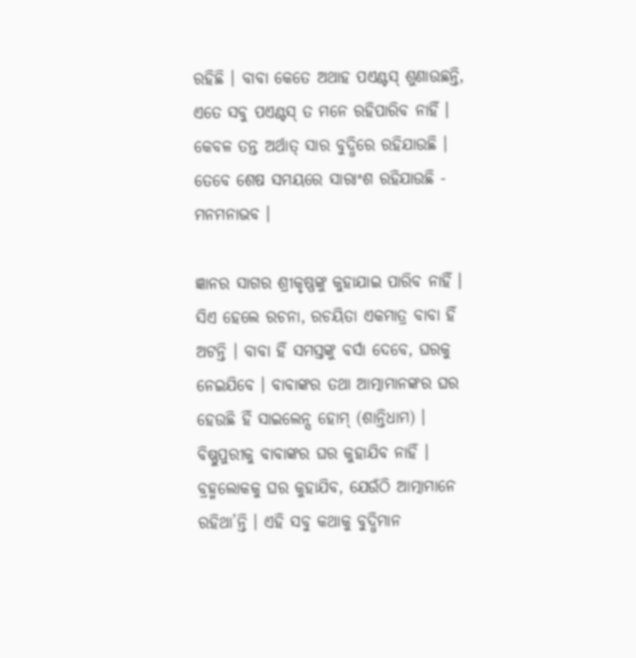ରହିଛି । ବାବା କେତେ ଅଥାହ ପଏଣ୍ଟସ୍ ଶୁଣାଉଛନ୍ତି, ଏତେ ସବୁ ପଏଣ୍ଟସ୍ ତ ମନେ ରହିପାରିବ ନାହିଁ । କେବଳ ତନ୍ତ ଅର୍ଥାତ୍ ସାର ବୁଦ୍ଧିରେ ରହିଯାଉଛି । ତେବେ ଶେଷ ସମୟରେ ସାରାଂଶ ରହିଯାଉଛି - ମନମନାଭବ ।

ଜ୍ଞାନର ସାଗର ଶ୍ରୀକୃଷ୍ଣଙ୍କୁ କୁହାଯାଇ ପାରିବ ନାହିଁ । ସିଏ ହେଲେ ରଚନା, ରଚୟିତା ଏକମାତ୍ର ବାବା ହିଁ ଅଟନ୍ତି । ବାବା ହିଁ ସମସ୍ତଙ୍କୁ ବର୍ସା ଦେବେ, ଘରକୁ ନେଇଯିବେ । ବାବାଙ୍କର ତଥା ଆତ୍ମାମାନଙ୍କର ଘର ହେଉଛି ହିଁ ସାଇଲେନ୍ସ ହୋମ୍ (ଶାନ୍ତିଧାମ) । ବିଷ୍ଣୁପୁରୀକୁ ବାବାଙ୍କର ଘର କୁହାଯିବ ନାହିଁ । ବ୍ରହ୍ମଲୋକକୁ ଘର କୁହାଯିବ, ଯେଉଁଠି ଆତ୍ମାମାନେ ରହିଥା’ନ୍ତି । ଏହି ସବୁ କଥାକୁ ବୁଦ୍ଧିମାନ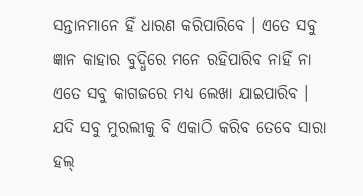ସନ୍ତାନମାନେ ହିଁ ଧାରଣ କରିପାରିବେ । ଏତେ ସବୁ ଜ୍ଞାନ କାହାର ବୁଦ୍ଧିରେ ମନେ ରହିପାରିବ ନାହିଁ ନା ଏତେ ସବୁ କାଗଜରେ ମଧ୍ୟ ଲେଖା ଯାଇପାରିବ । ଯଦି ସବୁ ମୁରଲୀକୁ ବି ଏକାଠି କରିବ ତେବେ ସାରା ହଲ୍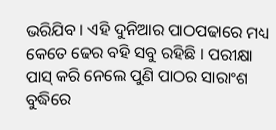ଭରିଯିବ । ଏହି ଦୁନିଆର ପାଠପଢାରେ ମଧ୍ୟ କେତେ ଢେର ବହି ସବୁ ରହିଛି । ପରୀକ୍ଷା ପାସ୍ କରି ନେଲେ ପୁଣି ପାଠର ସାରାଂଶ ବୁଦ୍ଧିରେ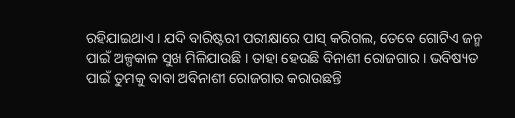ରହିଯାଇଥାଏ । ଯଦି ବାରିଷ୍ଟରୀ ପରୀକ୍ଷାରେ ପାସ୍ କରିଗଲ, ତେବେ ଗୋଟିଏ ଜନ୍ମ ପାଇଁ ଅଳ୍ପକାଳ ସୁଖ ମିଳିଯାଉଛି । ତାହା ହେଉଛି ବିନାଶୀ ରୋଜଗାର । ଭବିଷ୍ୟତ ପାଇଁ ତୁମକୁ ବାବା ଅବିନାଶୀ ରୋଜଗାର କରାଉଛନ୍ତି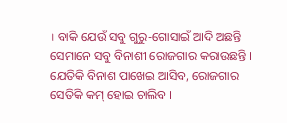। ବାକି ଯେଉଁ ସବୁ ଗୁରୁ-ଗୋସାଇଁ ଆଦି ଅଛନ୍ତି ସେମାନେ ସବୁ ବିନାଶୀ ରୋଜଗାର କରାଉଛନ୍ତି । ଯେତିକି ବିନାଶ ପାଖେଇ ଆସିବ, ରୋଜଗାର ସେତିକି କମ୍ ହୋଇ ଚାଲିବ ।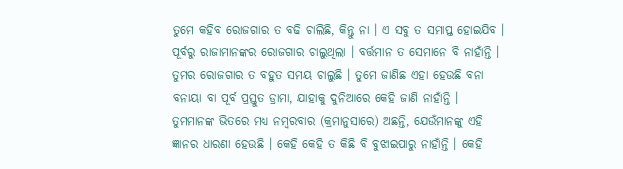ତୁମେ କହିବ ରୋଜଗାର ତ ବଢି ଚାଲିଛି, କିନ୍ତୁ ନା । ଏ ସବୁ ତ ସମାପ୍ତ ହୋଇଯିବ । ପୂର୍ବରୁ ରାଜାମାନଙ୍କର ରୋଜଗାର ଚାଲୁଥିଲା । ବର୍ତ୍ତମାନ ତ ସେମାନେ ବି ନାହାଁନ୍ତି । ତୁମର ରୋଜଗାର ତ ବହୁତ ସମୟ ଚାଲୁଛି । ତୁମେ ଜାଣିଛ ଏହା ହେଉଛି ବନା ବନାୟା ବା ପୂର୍ବ ପ୍ରସ୍ତୁତ ଡ୍ରାମା, ଯାହାକୁ ଦୁନିଆରେ କେହି ଜାଣି ନାହାଁନ୍ତି । ତୁମମାନଙ୍କ ଭିତରେ ମଧ୍ୟ ନମ୍ବରବାର (କ୍ରମାନୁସାରେ) ଅଛନ୍ତି, ଯେଉଁମାନଙ୍କୁ ଏହି ଜ୍ଞାନର ଧାରଣା ହେଉଛି । କେହି କେହି ତ କିଛି ବି ବୁଝାଇପାରୁ ନାହାଁନ୍ତି । କେହି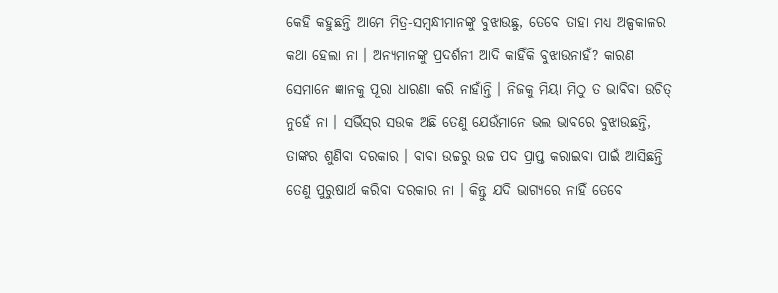କେହି କହୁଛନ୍ତି ଆମେ ମିତ୍ର-ସମ୍ବନ୍ଧୀମାନଙ୍କୁ ବୁଝାଉଛୁ, ତେବେ ତାହା ମଧ୍ୟ ଅଳ୍ପକାଳର କଥା ହେଲା ନା । ଅନ୍ୟମାନଙ୍କୁ ପ୍ରଦର୍ଶନୀ ଆଦି କାହିଁକି ବୁଝାଉନାହଁ? କାରଣ ସେମାନେ ଜ୍ଞାନକୁ ପୂରା ଧାରଣା କରି ନାହାଁନ୍ତି । ନିଜକୁ ମିୟା ମିଠୁ ତ ଭାବିବା ଉଚିତ୍ ନୁହେଁ ନା । ସର୍ଭିସ୍‌ର ସଉକ ଅଛି ତେଣୁ ଯେଉଁମାନେ ଭଲ ଭାବରେ ବୁଝାଉଛନ୍ତି, ତାଙ୍କର ଶୁଣିବା ଦରକାର । ବାବା ଉଚ୍ଚରୁ ଉଚ୍ଚ ପଦ ପ୍ରାପ୍ତ କରାଇବା ପାଇଁ ଆସିଛନ୍ତି ତେଣୁ ପୁରୁଷାର୍ଥ କରିବା ଦରକାର ନା । କିନ୍ତୁ ଯଦି ଭାଗ୍ୟରେ ନାହିଁ ତେବେ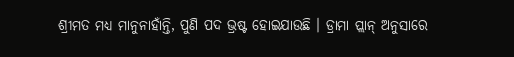ଶ୍ରୀମତ ମଧ୍ୟ ମାନୁନାହାଁନ୍ତି, ପୁଣି ପଦ ଭ୍ରଷ୍ଟ ହୋଇଯାଉଛି । ଡ୍ରାମା ପ୍ଲାନ୍ ଅନୁସାରେ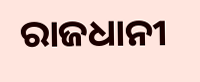ରାଜଧାନୀ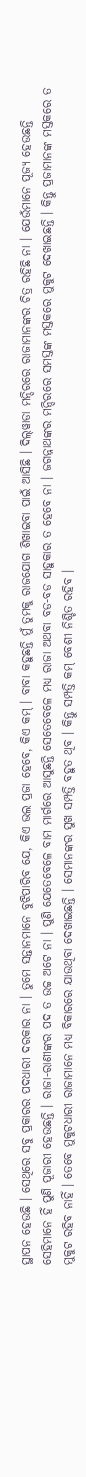ସ୍ଥାପନ ହେଉଛି । ସେଥିରେ ସବୁ ପ୍ରକାରର ପଦଧାରୀ ଦରକାର ନା । ତୁମେ ସନ୍ତାନମାନେ ବୁଝିପାରିବ ଯେ, କିଏ ଭଲ ପ୍ରଜା ହେବେ, କିଏ କମ୍ । ବାବା କହୁଛନ୍ତି ମୁଁ ତୁମକୁ ରାଜଯୋଗ ଶିଖାଇବା ପାଇଁ ଆସିଛି । ଦିଲ୍‌ୱାଡା ମନ୍ଦିରରେ ରାଜାମାନଙ୍କର ଚିତ୍ର ରହିଛି ନା । ଯେଉଁମାନେ ପୂଜ୍ୟ ହେଉଛନ୍ତି ସେହିମାନେ ହିଁ ପୁଣି ପୂଜାରୀ ହେଉଛନ୍ତି । ରାଜା-ରାଣୀଙ୍କର ପଦ ତ ଉଚ୍ଚ ଅଟେ ନା । ପୁଣି ଯେତେବେଳେ ବାମ ମାର୍ଗରେ ଆସୁଛନ୍ତି ସେତେବେଳେ ମଧ୍ୟ ରାଜା ଅଥବା ବଡ-ବଡ ସାହୁକାର ତ ହେବେ ନା । ଜଗନ୍ନାଥଙ୍କର ମନ୍ଦିରରେ ସମସ୍ତଙ୍କ ମସ୍ତକରେ ମୁକୁଟ ଦେଖାଇଛନ୍ତି । କିନ୍ତୁ ପ୍ରଜାମାନଙ୍କ ମସ୍ତକରେ ତ ମୁକୁଟ ରହିବ ନାହିଁ । ତେବେ ମୁକୁଟଧାରୀ ରାଜାମାନେ ମଧ୍ୟ ବିକାରରେ ଯାଉଥିବା ଦେଖାଇଛନ୍ତି । ସେମାନଙ୍କର ସୁଖ ସମ୍ପତ୍ତି ବହୁତ ଥିବ । କିନ୍ତୁ ସମ୍ପତ୍ତି କମ୍ ବେଶୀ ନିଶ୍ଚିତ ରହିବ ।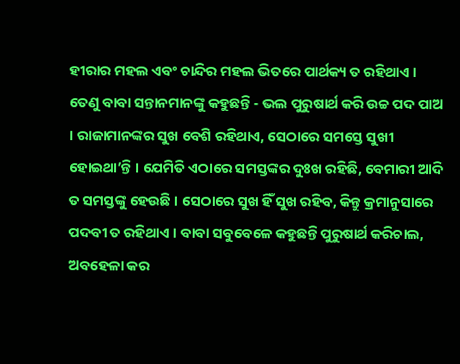ହୀରାର ମହଲ ଏବଂ ଚାନ୍ଦିର ମହଲ ଭିତରେ ପାର୍ଥକ୍ୟ ତ ରହିଥାଏ । ତେଣୁ ବାବା ସନ୍ତାନମାନଙ୍କୁ କହୁଛନ୍ତି - ଭଲ ପୁରୁଷାର୍ଥ କରି ଉଚ୍ଚ ପଦ ପାଅ । ରାଜାମାନଙ୍କର ସୁଖ ବେଶି ରହିଥାଏ, ସେଠାରେ ସମସ୍ତେ ସୁଖୀ ହୋଇଥା’ନ୍ତି । ଯେମିତି ଏଠାରେ ସମସ୍ତଙ୍କର ଦୁଃଖ ରହିଛି, ବେମାରୀ ଆଦି ତ ସମସ୍ତଙ୍କୁ ହେଉଛି । ସେଠାରେ ସୁଖ ହିଁ ସୁଖ ରହିବ, କିନ୍ତୁ କ୍ରମାନୁସାରେ ପଦବୀ ତ ରହିଥାଏ । ବାବା ସବୁବେଳେ କହୁଛନ୍ତି ପୁରୁଷାର୍ଥ କରିଚାଲ, ଅବହେଳା କର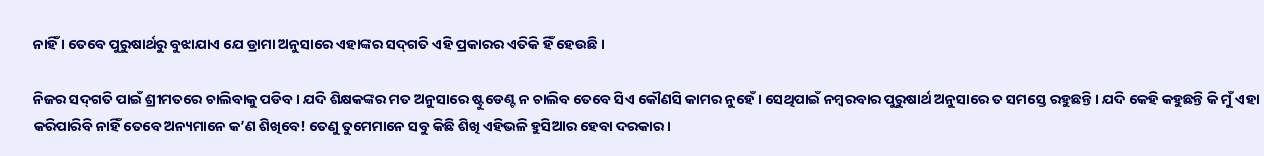ନାହିଁ । ତେବେ ପୁରୁଷାର୍ଥରୁ ବୁଝାଯାଏ ଯେ ଡ୍ରାମା ଅନୁସାରେ ଏହାଙ୍କର ସଦ୍‌ଗତି ଏହି ପ୍ରକାରର ଏତିକି ହିଁ ହେଉଛି ।

ନିଜର ସଦ୍‌ଗତି ପାଇଁ ଶ୍ରୀମତରେ ଚାଲିବାକୁ ପଡିବ । ଯଦି ଶିକ୍ଷକଙ୍କର ମତ ଅନୁସାରେ ଷ୍ଟୁଡେଣ୍ଟ ନ ଚାଲିବ ତେବେ ସିଏ କୌଣସି କାମର ନୁହେଁ । ସେଥିପାଇଁ ନମ୍ବରବାର ପୁରୁଷାର୍ଥ ଅନୁସାରେ ତ ସମସ୍ତେ ରହୁଛନ୍ତି । ଯଦି କେହି କହୁଛନ୍ତି କି ମୁଁ ଏହା କରିପାରିବି ନାହିଁ ତେବେ ଅନ୍ୟମାନେ କ’ଣ ଶିଖିବେ! ତେଣୁ ତୁମେମାନେ ସବୁ କିଛି ଶିଖି ଏହିଭଳି ହୁସିଆର ହେବା ଦରକାର ।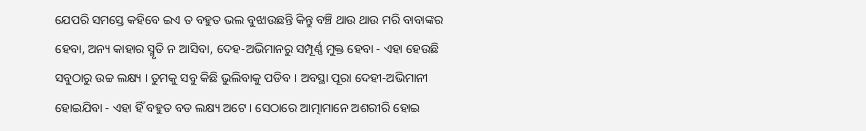ଯେପରି ସମସ୍ତେ କହିବେ ଇଏ ତ ବହୁତ ଭଲ ବୁଝାଉଛନ୍ତି କିନ୍ତୁ ବଞ୍ଚି ଥାଉ ଥାଉ ମରି ବାବାଙ୍କର ହେବା, ଅନ୍ୟ କାହାର ସ୍ମୃତି ନ ଆସିବା, ଦେହ-ଅଭିମାନରୁ ସମ୍ପୂର୍ଣ୍ଣ ମୁକ୍ତ ହେବା - ଏହା ହେଉଛି ସବୁଠାରୁ ଉଚ୍ଚ ଲକ୍ଷ୍ୟ । ତୁମକୁ ସବୁ କିଛି ଭୁଲିବାକୁ ପଡିବ । ଅବସ୍ଥା ପୂରା ଦେହୀ-ଅଭିମାନୀ ହୋଇଯିବା - ଏହା ହିଁ ବହୁତ ବଡ ଲକ୍ଷ୍ୟ ଅଟେ । ସେଠାରେ ଆତ୍ମାମାନେ ଅଶରୀରି ହୋଇ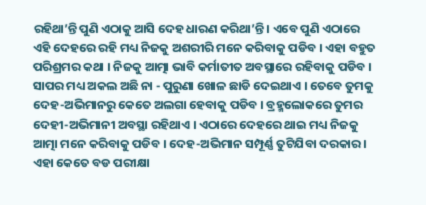ରହିଥା’ନ୍ତି ପୁଣି ଏଠାକୁ ଆସି ଦେହ ଧାରଣ କରିଥା’ନ୍ତି । ଏବେ ପୁଣି ଏଠାରେ ଏହି ଦେହରେ ରହି ମଧ୍ୟ ନିଜକୁ ଅଶରୀରି ମନେ କରିବାକୁ ପଡିବ । ଏହା ବହୁତ ପରିଶ୍ରମର କଥା । ନିଜକୁ ଆତ୍ମା ଭାବି କର୍ମାତୀତ ଅବସ୍ଥାରେ ରହିବାକୁ ପଡିବ । ସାପର ମଧ୍ୟ ଅକଲ ଅଛି ନା - ପୁରୁଣା ଖୋଳ ଛାଡି ଦେଇଥାଏ । ତେବେ ତୁମକୁ ଦେହ-ଅଭିମାନରୁ କେତେ ଅଲଗା ହେବାକୁ ପଡିବ । ବ୍ରହ୍ମଲୋକରେ ତୁମର ଦେହୀ-ଅଭିମାନୀ ଅବସ୍ଥା ରହିଥାଏ । ଏଠାରେ ଦେହରେ ଥାଇ ମଧ୍ୟ ନିଜକୁ ଆତ୍ମା ମନେ କରିବାକୁ ପଡିବ । ଦେହ-ଅଭିମାନ ସମ୍ପୂର୍ଣ୍ଣ ତୁଟିଯିବା ଦରକାର । ଏହା କେତେ ବଡ ପରୀକ୍ଷା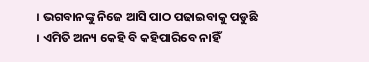। ଭଗବାନଙ୍କୁ ନିଜେ ଆସି ପାଠ ପଢାଇବାକୁ ପଡୁଛି । ଏମିତି ଅନ୍ୟ କେହି ବି କହିପାରିବେ ନାହିଁ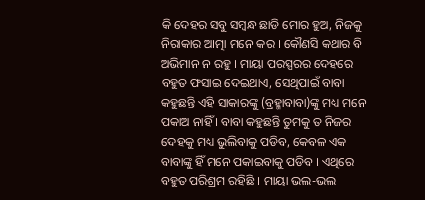କି ଦେହର ସବୁ ସମ୍ବନ୍ଧ ଛାଡି ମୋର ହୁଅ, ନିଜକୁ ନିରାକାର ଆତ୍ମା ମନେ କର । କୌଣସି କଥାର ବି ଅଭିମାନ ନ ରହୁ । ମାୟା ପରସ୍ପରର ଦେହରେ ବହୁତ ଫସାଇ ଦେଇଥାଏ, ସେଥିପାଇଁ ବାବା କହୁଛନ୍ତି ଏହି ସାକାରଙ୍କୁ (ବ୍ରହ୍ମାବାବା)ଙ୍କୁ ମଧ୍ୟ ମନେ ପକାଅ ନାହିଁ । ବାବା କହୁଛନ୍ତି ତୁମକୁ ତ ନିଜର ଦେହକୁ ମଧ୍ୟ ଭୁଲିବାକୁ ପଡିବ, କେବଳ ଏକ ବାବାଙ୍କୁ ହିଁ ମନେ ପକାଇବାକୁ ପଡିବ । ଏଥିରେ ବହୁତ ପରିଶ୍ରମ ରହିଛି । ମାୟା ଭଲ-ଭଲ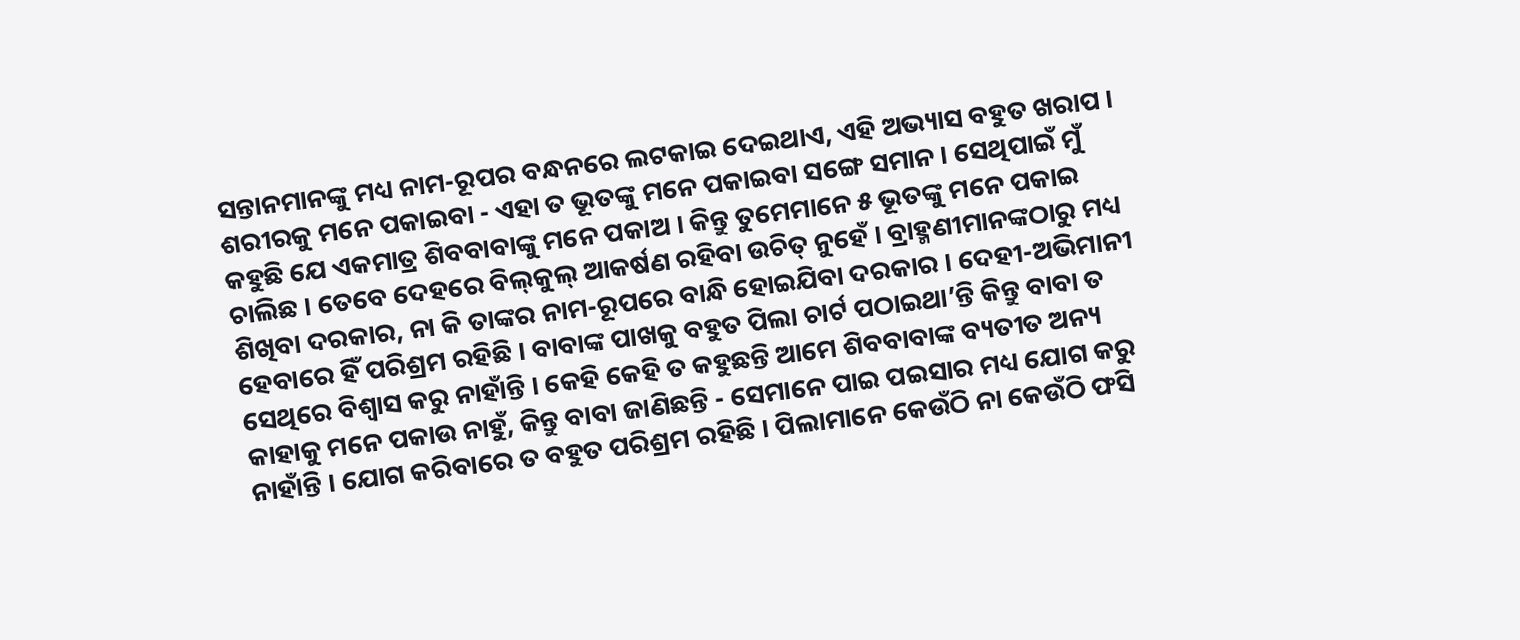ସନ୍ତାନମାନଙ୍କୁ ମଧ୍ୟ ନାମ-ରୂପର ବନ୍ଧନରେ ଲଟକାଇ ଦେଇଥାଏ, ଏହି ଅଭ୍ୟାସ ବହୁତ ଖରାପ । ଶରୀରକୁ ମନେ ପକାଇବା - ଏହା ତ ଭୂତଙ୍କୁ ମନେ ପକାଇବା ସଙ୍ଗେ ସମାନ । ସେଥିପାଇଁ ମୁଁ କହୁଛି ଯେ ଏକମାତ୍ର ଶିବବାବାଙ୍କୁ ମନେ ପକାଅ । କିନ୍ତୁ ତୁମେମାନେ ୫ ଭୂତଙ୍କୁ ମନେ ପକାଇ ଚାଲିଛ । ତେବେ ଦେହରେ ବିଲ୍‌କୁଲ୍ ଆକର୍ଷଣ ରହିବା ଉଚିତ୍ ନୁହେଁ । ବ୍ରାହ୍ମଣୀମାନଙ୍କଠାରୁ ମଧ୍ୟ ଶିଖିବା ଦରକାର, ନା କି ତାଙ୍କର ନାମ-ରୂପରେ ବାନ୍ଧି ହୋଇଯିବା ଦରକାର । ଦେହୀ-ଅଭିମାନୀ ହେବାରେ ହିଁ ପରିଶ୍ରମ ରହିଛି । ବାବାଙ୍କ ପାଖକୁ ବହୁତ ପିଲା ଚାର୍ଟ ପଠାଇଥା’ନ୍ତି କିନ୍ତୁ ବାବା ତ ସେଥିରେ ବିଶ୍ୱାସ କରୁ ନାହାଁନ୍ତି । କେହି କେହି ତ କହୁଛନ୍ତି ଆମେ ଶିବବାବାଙ୍କ ବ୍ୟତୀତ ଅନ୍ୟ କାହାକୁ ମନେ ପକାଉ ନାହୁଁ, କିନ୍ତୁ ବାବା ଜାଣିଛନ୍ତି - ସେମାନେ ପାଇ ପଇସାର ମଧ୍ୟ ଯୋଗ କରୁ ନାହାଁନ୍ତି । ଯୋଗ କରିବାରେ ତ ବହୁତ ପରିଶ୍ରମ ରହିଛି । ପିଲାମାନେ କେଉଁଠି ନା କେଉଁଠି ଫସି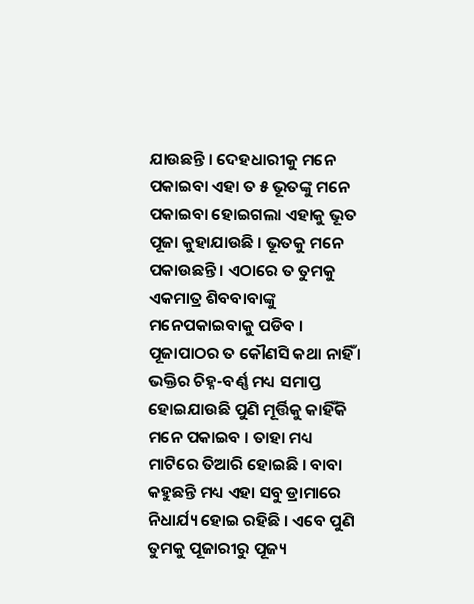ଯାଉଛନ୍ତି । ଦେହଧାରୀକୁ ମନେ ପକାଇବା ଏହା ତ ୫ ଭୂତଙ୍କୁ ମନେ ପକାଇବା ହୋଇଗଲା ଏହାକୁ ଭୂତ ପୂଜା କୁହାଯାଉଛି । ଭୂତକୁ ମନେ ପକାଉଛନ୍ତି । ଏଠାରେ ତ ତୁମକୁ ଏକମାତ୍ର ଶିବବାବାଙ୍କୁ ମନେପକାଇବାକୁ ପଡିବ । ପୂଜାପାଠର ତ କୌଣସି କଥା ନାହିଁ । ଭକ୍ତିର ଚିହ୍ନ-ବର୍ଣ୍ଣ ମଧ୍ୟ ସମାପ୍ତ ହୋଇଯାଉଛି ପୁଣି ମୂର୍ତ୍ତିକୁ କାହିଁକି ମନେ ପକାଇବ । ତାହା ମଧ୍ୟ ମାଟିରେ ତିଆରି ହୋଇଛି । ବାବା କହୁଛନ୍ତି ମଧ୍ୟ ଏହା ସବୁ ଡ୍ରାମାରେ ନିଧାର୍ଯ୍ୟ ହୋଇ ରହିଛି । ଏବେ ପୁଣି ତୁମକୁ ପୂଜାରୀରୁ ପୂଜ୍ୟ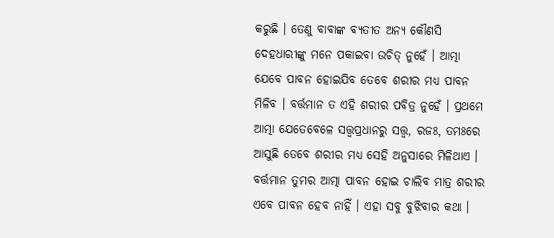କରୁଛି । ତେଣୁ ବାବାଙ୍କ ବ୍ୟତୀତ ଅନ୍ୟ କୌଣସି ଦେହଧାରୀଙ୍କୁ ମନେ ପକାଇବା ଉଚିତ୍ ନୁହେଁ । ଆତ୍ମା ଯେବେ ପାବନ ହୋଇଯିବ ତେବେ ଶରୀର ମଧ୍ୟ ପାବନ ମିଳିବ । ବର୍ତ୍ତମାନ ତ ଏହି ଶରୀର ପବିତ୍ର ନୁହେଁ । ପ୍ରଥମେ ଆତ୍ମା ଯେତେବେଳେ ସତ୍ତ୍ୱପ୍ରଧାନରୁ ସତ୍ତ୍ୱ, ରଜଃ, ତମଃରେ ଆସୁଛି ତେବେ ଶରୀର ମଧ୍ୟ ସେହି ଅନୁସାରେ ମିଳିଥାଏ । ବର୍ତ୍ତମାନ ତୁମର ଆତ୍ମା ପାବନ ହୋଇ ଚାଲିବ ମାତ୍ର ଶରୀର ଏବେ ପାବନ ହେବ ନାହିଁ । ଏହା ସବୁ ବୁଝିବାର କଥା ।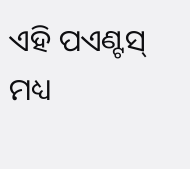ଏହି ପଏଣ୍ଟସ୍ ମଧ୍ୟ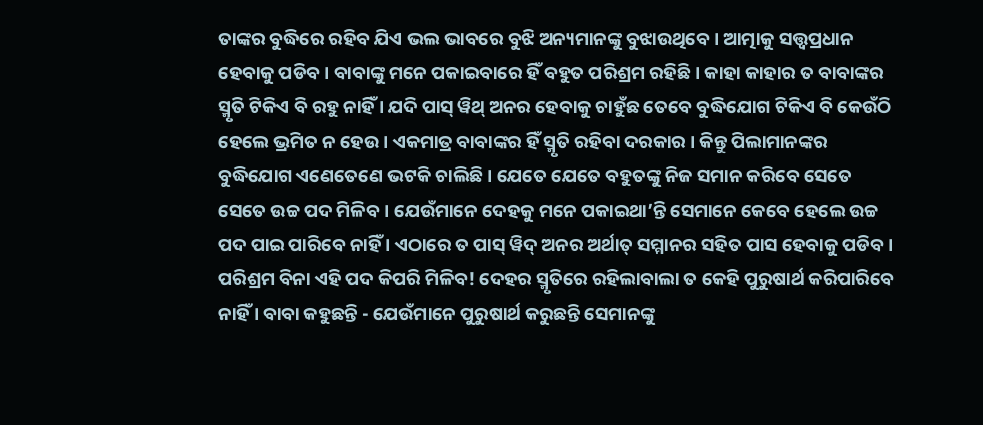ତାଙ୍କର ବୁଦ୍ଧିରେ ରହିବ ଯିଏ ଭଲ ଭାବରେ ବୁଝି ଅନ୍ୟମାନଙ୍କୁ ବୁଝାଉଥିବେ । ଆତ୍ମାକୁ ସତ୍ତ୍ୱପ୍ରଧାନ ହେବାକୁ ପଡିବ । ବାବାଙ୍କୁ ମନେ ପକାଇବାରେ ହିଁ ବହୁତ ପରିଶ୍ରମ ରହିଛି । କାହା କାହାର ତ ବାବାଙ୍କର ସ୍ମୃତି ଟିକିଏ ବି ରହୁ ନାହିଁ । ଯଦି ପାସ୍ ୱିଥ୍ ଅନର ହେବାକୁ ଚାହୁଁଛ ତେବେ ବୁଦ୍ଧିଯୋଗ ଟିକିଏ ବି କେଉଁଠି ହେଲେ ଭ୍ରମିତ ନ ହେଉ । ଏକମାତ୍ର ବାବାଙ୍କର ହିଁ ସ୍ମୃତି ରହିବା ଦରକାର । କିନ୍ତୁ ପିଲାମାନଙ୍କର ବୁଦ୍ଧିଯୋଗ ଏଣେତେଣେ ଭଟକି ଚାଲିଛି । ଯେତେ ଯେତେ ବହୁତଙ୍କୁ ନିଜ ସମାନ କରିବେ ସେତେ ସେତେ ଉଚ୍ଚ ପଦ ମିଳିବ । ଯେଉଁମାନେ ଦେହକୁ ମନେ ପକାଇଥା’ନ୍ତି ସେମାନେ କେବେ ହେଲେ ଉଚ୍ଚ ପଦ ପାଇ ପାରିବେ ନାହିଁ । ଏଠାରେ ତ ପାସ୍ ୱିଦ୍ ଅନର ଅର୍ଥାତ୍ ସମ୍ମାନର ସହିତ ପାସ ହେବାକୁ ପଡିବ । ପରିଶ୍ରମ ବିନା ଏହି ପଦ କିପରି ମିଳିବ! ଦେହର ସ୍ମୃତିରେ ରହିଲାବାଲା ତ କେହି ପୁରୁଷାର୍ଥ କରିପାରିବେ ନାହିଁ । ବାବା କହୁଛନ୍ତି - ଯେଉଁମାନେ ପୁରୁଷାର୍ଥ କରୁଛନ୍ତି ସେମାନଙ୍କୁ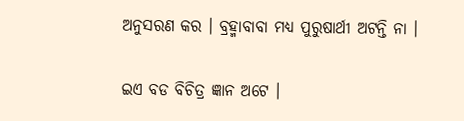ଅନୁସରଣ କର । ବ୍ରହ୍ମାବାବା ମଧ୍ୟ ପୁରୁଷାର୍ଥୀ ଅଟନ୍ତି ନା ।

ଇଏ ବଡ ବିଚିତ୍ର ଜ୍ଞାନ ଅଟେ ।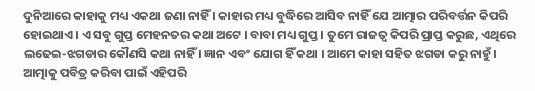ଦୁନିଆରେ କାହାକୁ ମଧ୍ୟ ଏକଥା ଜଣା ନାହିଁ । କାହାର ମଧ୍ୟ ବୁଦ୍ଧିରେ ଆସିବ ନାହିଁ ଯେ ଆତ୍ମାର ପରିବର୍ତ୍ତନ କିପରି ହୋଇଥାଏ । ଏ ସବୁ ଗୁପ୍ତ ମେହନତର କଥା ଅଟେ । ବାବା ମଧ୍ୟ ଗୁପ୍ତ । ତୁମେ ରାଜତ୍ୱ କିପରି ପ୍ରାପ୍ତ କରୁଛ, ଏଥିରେ ଲଢେଇ-ଝଗଡାର କୌଣସି କଥା ନାହିଁ । ଜ୍ଞାନ ଏବଂ ଯୋଗ ହିଁ କଥା । ଆମେ କାହା ସହିତ ଝଗଡା କରୁ ନାହୁଁ । ଆତ୍ମାକୁ ପବିତ୍ର କରିବା ପାଇଁ ଏହିପରି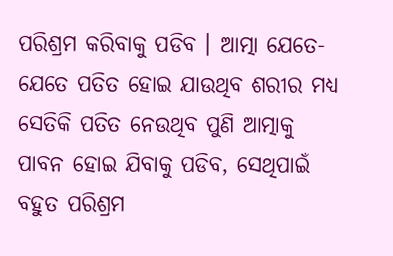ପରିଶ୍ରମ କରିବାକୁ ପଡିବ । ଆତ୍ମା ଯେତେ-ଯେତେ ପତିତ ହୋଇ ଯାଉଥିବ ଶରୀର ମଧ୍ୟ ସେତିକି ପତିତ ନେଉଥିବ ପୁଣି ଆତ୍ମାକୁ ପାବନ ହୋଇ ଯିବାକୁ ପଡିବ, ସେଥିପାଇଁ ବହୁତ ପରିଶ୍ରମ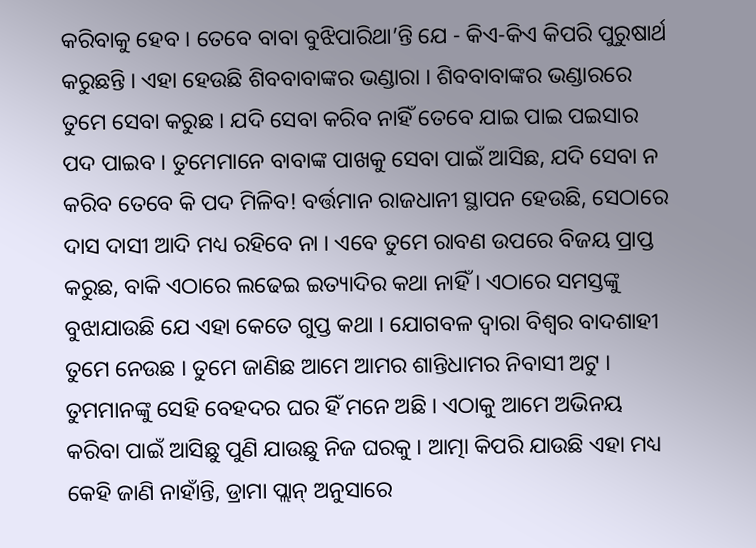କରିବାକୁ ହେବ । ତେବେ ବାବା ବୁଝିପାରିଥା’ନ୍ତି ଯେ - କିଏ-କିଏ କିପରି ପୁରୁଷାର୍ଥ କରୁଛନ୍ତି । ଏହା ହେଉଛି ଶିବବାବାଙ୍କର ଭଣ୍ଡାରା । ଶିବବାବାଙ୍କର ଭଣ୍ଡାରରେ ତୁମେ ସେବା କରୁଛ । ଯଦି ସେବା କରିବ ନାହିଁ ତେବେ ଯାଇ ପାଇ ପଇସାର ପଦ ପାଇବ । ତୁମେମାନେ ବାବାଙ୍କ ପାଖକୁ ସେବା ପାଇଁ ଆସିଛ, ଯଦି ସେବା ନ କରିବ ତେବେ କି ପଦ ମିଳିବ! ବର୍ତ୍ତମାନ ରାଜଧାନୀ ସ୍ଥାପନ ହେଉଛି, ସେଠାରେ ଦାସ ଦାସୀ ଆଦି ମଧ୍ୟ ରହିବେ ନା । ଏବେ ତୁମେ ରାବଣ ଉପରେ ବିଜୟ ପ୍ରାପ୍ତ କରୁଛ, ବାକି ଏଠାରେ ଲଢେଇ ଇତ୍ୟାଦିର କଥା ନାହିଁ । ଏଠାରେ ସମସ୍ତଙ୍କୁ ବୁଝାଯାଉଛି ଯେ ଏହା କେତେ ଗୁପ୍ତ କଥା । ଯୋଗବଳ ଦ୍ୱାରା ବିଶ୍ୱର ବାଦଶାହୀ ତୁମେ ନେଉଛ । ତୁମେ ଜାଣିଛ ଆମେ ଆମର ଶାନ୍ତିଧାମର ନିବାସୀ ଅଟୁ । ତୁମମାନଙ୍କୁ ସେହି ବେହଦର ଘର ହିଁ ମନେ ଅଛି । ଏଠାକୁ ଆମେ ଅଭିନୟ କରିବା ପାଇଁ ଆସିଛୁ ପୁଣି ଯାଉଛୁ ନିଜ ଘରକୁ । ଆତ୍ମା କିପରି ଯାଉଛି ଏହା ମଧ୍ୟ କେହି ଜାଣି ନାହାଁନ୍ତି, ଡ୍ରାମା ପ୍ଲାନ୍ ଅନୁସାରେ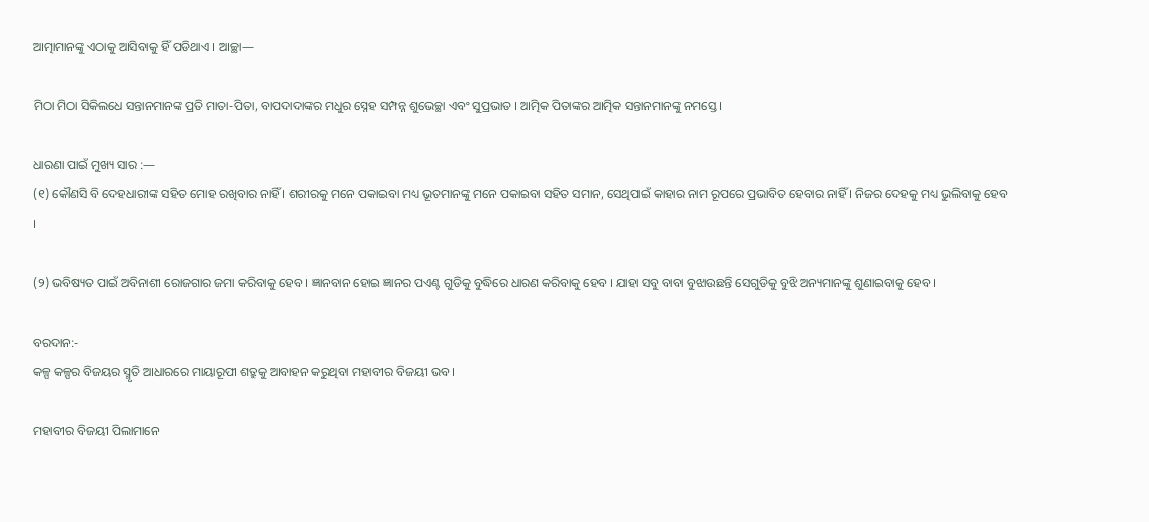ଆତ୍ମାମାନଙ୍କୁ ଏଠାକୁ ଆସିବାକୁ ହିଁ ପଡିଥାଏ । ଆଚ୍ଛା—

ମିଠା ମିଠା ସିକିଲଧେ ସନ୍ତାନମାନଙ୍କ ପ୍ରତି ମାତା-ପିତା, ବାପଦାଦାଙ୍କର ମଧୁର ସ୍ନେହ ସମ୍ପନ୍ନ ଶୁଭେଚ୍ଛା ଏବଂ ସୁପ୍ରଭାତ । ଆତ୍ମିକ ପିତାଙ୍କର ଆତ୍ମିକ ସନ୍ତାନମାନଙ୍କୁ ନମସ୍ତେ ।

ଧାରଣା ପାଇଁ ମୁଖ୍ୟ ସାର :—
(୧) କୌଣସି ବି ଦେହଧାରୀଙ୍କ ସହିତ ମୋହ ରଖିବାର ନାହିଁ । ଶରୀରକୁ ମନେ ପକାଇବା ମଧ୍ୟ ଭୂତମାନଙ୍କୁ ମନେ ପକାଇବା ସହିତ ସମାନ, ସେଥିପାଇଁ କାହାର ନାମ ରୂପରେ ପ୍ରଭାବିତ ହେବାର ନାହିଁ । ନିଜର ଦେହକୁ ମଧ୍ୟ ଭୁଲିବାକୁ ହେବ ।

(୨) ଭବିଷ୍ୟତ ପାଇଁ ଅବିନାଶୀ ରୋଜଗାର ଜମା କରିବାକୁ ହେବ । ଜ୍ଞାନବାନ ହୋଇ ଜ୍ଞାନର ପଏଣ୍ଟ ଗୁଡିକୁ ବୁଦ୍ଧିରେ ଧାରଣ କରିବାକୁ ହେବ । ଯାହା ସବୁ ବାବା ବୁଝାଉଛନ୍ତି ସେଗୁଡିକୁ ବୁଝି ଅନ୍ୟମାନଙ୍କୁ ଶୁଣାଇବାକୁ ହେବ ।

ବରଦାନ:-
କଳ୍ପ କଳ୍ପର ବିଜୟର ସ୍ମୃତି ଆଧାରରେ ମାୟାରୂପୀ ଶତ୍ରୁକୁ ଆବାହନ କରୁଥିବା ମହାବୀର ବିଜୟୀ ଭବ ।

ମହାବୀର ବିଜୟୀ ପିଲାମାନେ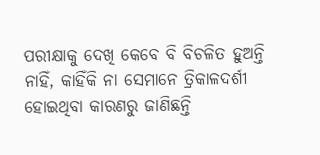ପରୀକ୍ଷାକୁ ଦେଖି କେବେ ବି ବିଚଳିତ ହୁଅନ୍ତି ନାହିଁ, କାହିଁକି ନା ସେମାନେ ତ୍ରିକାଳଦର୍ଶୀ ହୋଇଥିବା କାରଣରୁ ଜାଣିଛନ୍ତି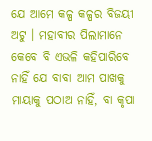ଯେ ଆମେ କଳ୍ପ କଳ୍ପର ବିଜୟୀ ଅଟୁ । ମହାବୀର ପିଲାମାନେ କେବେ ବି ଏଭଳି କହିପାରିବେ ନାହିଁ ଯେ ବାବା ଆମ ପାଖକୁ ମାୟାକୁ ପଠାଅ ନାହିଁ, ବା କୃପା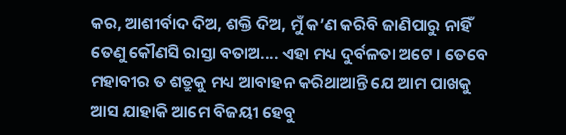କର, ଆଶୀର୍ବାଦ ଦିଅ, ଶକ୍ତି ଦିଅ, ମୁଁ କ’ଣ କରିବି ଜାଣିପାରୁ ନାହିଁ ତେଣୁ କୌଣସି ରାସ୍ତା ବତାଅ.... ଏହା ମଧ୍ୟ ଦୁର୍ବଳତା ଅଟେ । ତେବେ ମହାବୀର ତ ଶତ୍ରୁକୁ ମଧ୍ୟ ଆବାହନ କରିଥାଆନ୍ତି ଯେ ଆମ ପାଖକୁ ଆସ ଯାହାକି ଆମେ ବିଜୟୀ ହେବୁ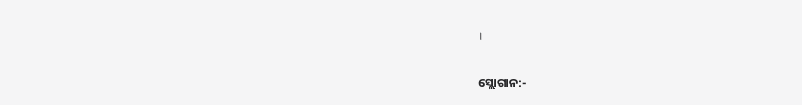।

ସ୍ଲୋଗାନ:-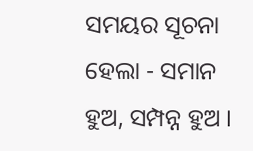ସମୟର ସୂଚନା ହେଲା - ସମାନ ହୁଅ, ସମ୍ପନ୍ନ ହୁଅ ।